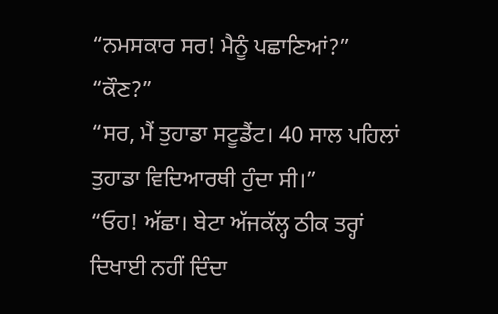“ਨਮਸਕਾਰ ਸਰ! ਮੈਨੂੰ ਪਛਾਣਿਆਂ?”
“ਕੌਣ?”
“ਸਰ, ਮੈਂ ਤੁਹਾਡਾ ਸਟੂਡੈਂਟ। 40 ਸਾਲ ਪਹਿਲਾਂ ਤੁਹਾਡਾ ਵਿਦਿਆਰਥੀ ਹੁੰਦਾ ਸੀ।”
“ਓਹ! ਅੱਛਾ। ਬੇਟਾ ਅੱਜਕੱਲ੍ਹ ਠੀਕ ਤਰ੍ਹਾਂ ਦਿਖਾਈ ਨਹੀਂ ਦਿੰਦਾ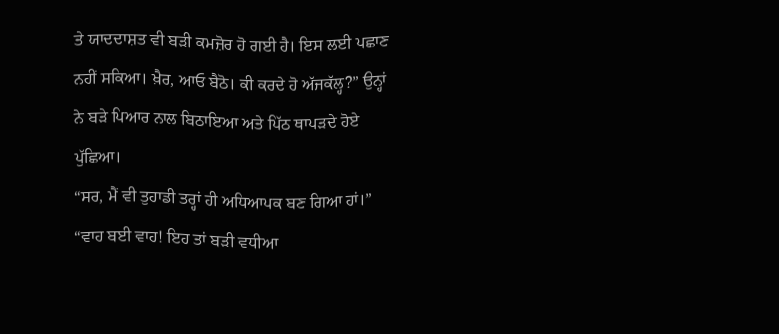ਤੇ ਯਾਦਦਾਸ਼ਤ ਵੀ ਬੜੀ ਕਮਜ਼ੋਰ ਹੋ ਗਈ ਹੈ। ਇਸ ਲਈ ਪਛਾਣ ਨਹੀਂ ਸਕਿਆ। ਖ਼ੈਰ, ਆਓ ਬੈਠੋ। ਕੀ ਕਰਦੇ ਹੋ ਅੱਜਕੱਲ੍ਹ?” ਉਨ੍ਹਾਂ ਨੇ ਬੜੇ ਪਿਆਰ ਨਾਲ ਬਿਠਾਇਆ ਅਤੇ ਪਿੱਠ ਥਾਪੜਦੇ ਹੋਏ ਪੁੱਛਿਆ।
“ਸਰ, ਮੈਂ ਵੀ ਤੁਹਾਡੀ ਤਰ੍ਹਾਂ ਹੀ ਅਧਿਆਪਕ ਬਣ ਗਿਆ ਹਾਂ।”
“ਵਾਹ ਬਈ ਵਾਹ! ਇਹ ਤਾਂ ਬੜੀ ਵਧੀਆ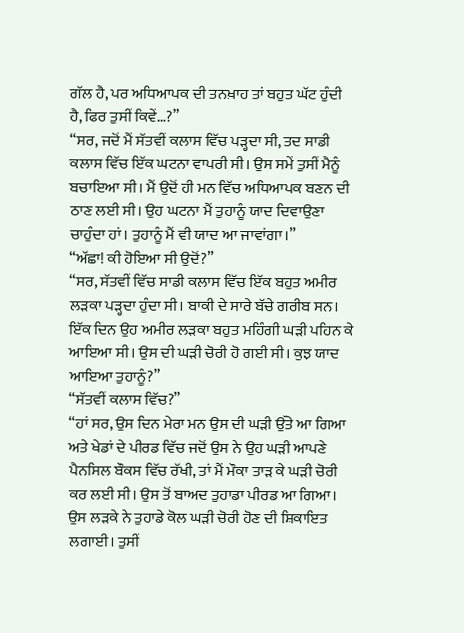ਗੱਲ ਹੈ, ਪਰ ਅਧਿਆਪਕ ਦੀ ਤਨਖ਼ਾਹ ਤਾਂ ਬਹੁਤ ਘੱਟ ਹੁੰਦੀ ਹੈ, ਫਿਰ ਤੁਸੀਂ ਕਿਵੇਂ…?”
“ਸਰ, ਜਦੋਂ ਮੈਂ ਸੱਤਵੀਂ ਕਲਾਸ ਵਿੱਚ ਪੜ੍ਹਦਾ ਸੀ, ਤਦ ਸਾਡੀ ਕਲਾਸ ਵਿੱਚ ਇੱਕ ਘਟਨਾ ਵਾਪਰੀ ਸੀ। ਉਸ ਸਮੇਂ ਤੁਸੀਂ ਮੈਨੂੰ ਬਚਾਇਆ ਸੀ। ਮੈਂ ਉਦੋਂ ਹੀ ਮਨ ਵਿੱਚ ਅਧਿਆਪਕ ਬਣਨ ਦੀ ਠਾਣ ਲਈ ਸੀ। ਉਹ ਘਟਨਾ ਮੈਂ ਤੁਹਾਨੂੰ ਯਾਦ ਦਿਵਾਉਣਾ ਚਾਹੁੰਦਾ ਹਾਂ। ਤੁਹਾਨੂੰ ਮੈਂ ਵੀ ਯਾਦ ਆ ਜਾਵਾਂਗਾ।”
“ਅੱਛਾ! ਕੀ ਹੋਇਆ ਸੀ ਉਦੋਂ?”
“ਸਰ, ਸੱਤਵੀਂ ਵਿੱਚ ਸਾਡੀ ਕਲਾਸ ਵਿੱਚ ਇੱਕ ਬਹੁਤ ਅਮੀਰ ਲੜਕਾ ਪੜ੍ਹਦਾ ਹੁੰਦਾ ਸੀ। ਬਾਕੀ ਦੇ ਸਾਰੇ ਬੱਚੇ ਗਰੀਬ ਸਨ। ਇੱਕ ਦਿਨ ਉਹ ਅਮੀਰ ਲੜਕਾ ਬਹੁਤ ਮਹਿੰਗੀ ਘੜੀ ਪਹਿਨ ਕੇ ਆਇਆ ਸੀ। ਉਸ ਦੀ ਘੜੀ ਚੋਰੀ ਹੋ ਗਈ ਸੀ। ਕੁਝ ਯਾਦ ਆਇਆ ਤੁਹਾਨੂੰ?”
“ਸੱਤਵੀਂ ਕਲਾਸ ਵਿੱਚ?”
“ਹਾਂ ਸਰ, ਉਸ ਦਿਨ ਮੇਰਾ ਮਨ ਉਸ ਦੀ ਘੜੀ ਉੱਤੇ ਆ ਗਿਆ ਅਤੇ ਖੇਡਾਂ ਦੇ ਪੀਰਡ ਵਿੱਚ ਜਦੋਂ ਉਸ ਨੇ ਉਹ ਘੜੀ ਆਪਣੇ ਪੈਨਸਿਲ ਬੌਕਸ ਵਿੱਚ ਰੱਖੀ, ਤਾਂ ਮੈਂ ਮੌਕਾ ਤਾੜ ਕੇ ਘੜੀ ਚੋਰੀ ਕਰ ਲਈ ਸੀ। ਉਸ ਤੋਂ ਬਾਅਦ ਤੁਹਾਡਾ ਪੀਰਡ ਆ ਗਿਆ। ਉਸ ਲੜਕੇ ਨੇ ਤੁਹਾਡੇ ਕੋਲ ਘੜੀ ਚੋਰੀ ਹੋਣ ਦੀ ਸ਼ਿਕਾਇਤ ਲਗਾਈ। ਤੁਸੀਂ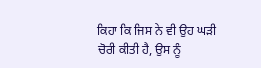ਕਿਹਾ ਕਿ ਜਿਸ ਨੇ ਵੀ ਉਹ ਘੜੀ ਚੋਰੀ ਕੀਤੀ ਹੈ, ਉਸ ਨੂੰ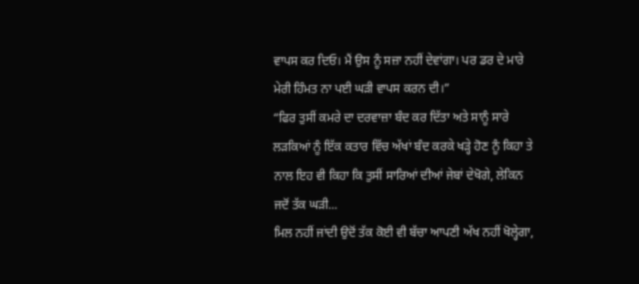ਵਾਪਸ ਕਰ ਦਿਓ। ਮੈਂ ਉਸ ਨੂੰ ਸਜ਼ਾ ਨਹੀਂ ਦੇਵਾਂਗਾ। ਪਰ ਡਰ ਦੇ ਮਾਰੇ ਮੇਰੀ ਹਿੰਮਤ ਨਾ ਪਈ ਘੜੀ ਵਾਪਸ ਕਰਨ ਦੀ।”
“ਫਿਰ ਤੁਸੀਂ ਕਮਰੇ ਦਾ ਦਰਵਾਜ਼ਾ ਬੰਦ ਕਰ ਦਿੱਤਾ ਅਤੇ ਸਾਨੂੰ ਸਾਰੇ ਲੜਕਿਆਂ ਨੂੰ ਇੱਕ ਕਤਾਰ ਵਿੱਚ ਅੱਖਾਂ ਬੰਦ ਕਰਕੇ ਖੜ੍ਹੇ ਹੋਣ ਨੂੰ ਕਿਹਾ ਤੇ ਨਾਲ ਇਹ ਵੀ ਕਿਹਾ ਕਿ ਤੁਸੀਂ ਸਾਰਿਆਂ ਦੀਆਂ ਜੇਬਾਂ ਦੇਖੋਗੇ, ਲੇਕਿਨ ਜਦੋਂ ਤੱਕ ਘੜੀ...
ਮਿਲ ਨਹੀਂ ਜਾਂਦੀ ਉਦੋਂ ਤੱਕ ਕੋਈ ਵੀ ਬੱਚਾ ਆਪਣੀ ਅੱਖ ਨਹੀਂ ਖੋਲ੍ਹੇਗਾ,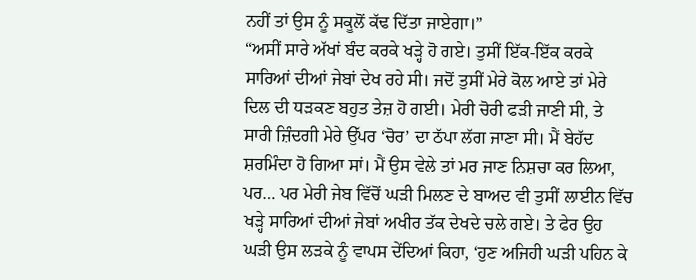ਨਹੀਂ ਤਾਂ ਉਸ ਨੂੰ ਸਕੂਲੋਂ ਕੱਢ ਦਿੱਤਾ ਜਾਏਗਾ।”
“ਅਸੀਂ ਸਾਰੇ ਅੱਖਾਂ ਬੰਦ ਕਰਕੇ ਖੜ੍ਹੇ ਹੋ ਗਏ। ਤੁਸੀਂ ਇੱਕ-ਇੱਕ ਕਰਕੇ ਸਾਰਿਆਂ ਦੀਆਂ ਜੇਬਾਂ ਦੇਖ ਰਹੇ ਸੀ। ਜਦੋਂ ਤੁਸੀਂ ਮੇਰੇ ਕੋਲ ਆਏ ਤਾਂ ਮੇਰੇ ਦਿਲ ਦੀ ਧੜਕਣ ਬਹੁਤ ਤੇਜ਼ ਹੋ ਗਈ। ਮੇਰੀ ਚੋਰੀ ਫੜੀ ਜਾਣੀ ਸੀ, ਤੇ ਸਾਰੀ ਜ਼ਿੰਦਗੀ ਮੇਰੇ ਉੱਪਰ ‘ਚੋਰ’ ਦਾ ਠੱਪਾ ਲੱਗ ਜਾਣਾ ਸੀ। ਮੈਂ ਬੇਹੱਦ ਸ਼ਰਮਿੰਦਾ ਹੋ ਗਿਆ ਸਾਂ। ਮੈਂ ਉਸ ਵੇਲੇ ਤਾਂ ਮਰ ਜਾਣ ਨਿਸ਼ਚਾ ਕਰ ਲਿਆ, ਪਰ… ਪਰ ਮੇਰੀ ਜੇਬ ਵਿੱਚੋਂ ਘੜੀ ਮਿਲਣ ਦੇ ਬਾਅਦ ਵੀ ਤੁਸੀਂ ਲਾਈਨ ਵਿੱਚ ਖੜ੍ਹੇ ਸਾਰਿਆਂ ਦੀਆਂ ਜੇਬਾਂ ਅਖੀਰ ਤੱਕ ਦੇਖਦੇ ਚਲੇ ਗਏ। ਤੇ ਫੇਰ ਉਹ ਘੜੀ ਉਸ ਲੜਕੇ ਨੂੰ ਵਾਪਸ ਦੇਂਦਿਆਂ ਕਿਹਾ, ‘ਹੁਣ ਅਜਿਹੀ ਘੜੀ ਪਹਿਨ ਕੇ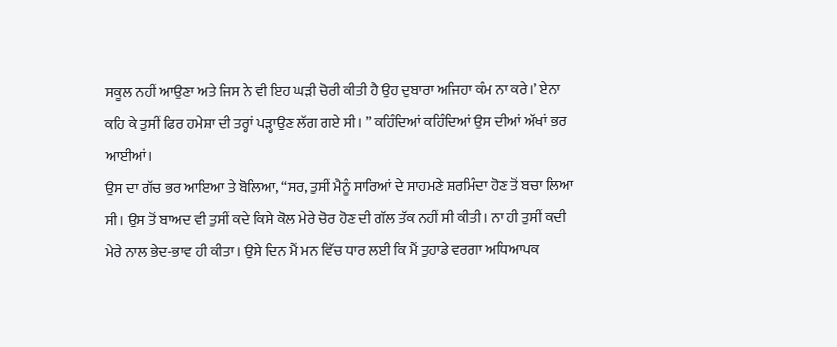ਸਕੂਲ ਨਹੀਂ ਆਉਣਾ ਅਤੇ ਜਿਸ ਨੇ ਵੀ ਇਹ ਘੜੀ ਚੋਰੀ ਕੀਤੀ ਹੈ ਉਹ ਦੁਬਾਰਾ ਅਜਿਹਾ ਕੰਮ ਨਾ ਕਰੇ।’ ਏਨਾ ਕਹਿ ਕੇ ਤੁਸੀਂ ਫਿਰ ਹਮੇਸ਼ਾ ਦੀ ਤਰ੍ਹਾਂ ਪੜ੍ਹਾਉਣ ਲੱਗ ਗਏ ਸੀ। ” ਕਹਿੰਦਿਆਂ ਕਹਿੰਦਿਆਂ ਉਸ ਦੀਆਂ ਅੱਖਾਂ ਭਰ ਆਈਆਂ।
ਉਸ ਦਾ ਗੱਚ ਭਰ ਆਇਆ ਤੇ ਬੋਲਿਆ, “ਸਰ, ਤੁਸੀਂ ਮੈਨੂੰ ਸਾਰਿਆਂ ਦੇ ਸਾਹਮਣੇ ਸ਼ਰਮਿੰਦਾ ਹੋਣ ਤੋਂ ਬਚਾ ਲਿਆ ਸੀ। ਉਸ ਤੋਂ ਬਾਅਦ ਵੀ ਤੁਸੀਂ ਕਦੇ ਕਿਸੇ ਕੋਲ ਮੇਰੇ ਚੋਰ ਹੋਣ ਦੀ ਗੱਲ ਤੱਕ ਨਹੀਂ ਸੀ ਕੀਤੀ। ਨਾ ਹੀ ਤੁਸੀਂ ਕਦੀ ਮੇਰੇ ਨਾਲ ਭੇਦ-ਭਾਵ ਹੀ ਕੀਤਾ। ਉਸੇ ਦਿਨ ਮੈਂ ਮਨ ਵਿੱਚ ਧਾਰ ਲਈ ਕਿ ਮੈਂ ਤੁਹਾਡੇ ਵਰਗਾ ਅਧਿਆਪਕ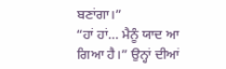ਬਣਾਂਗਾ।”
“ਹਾਂ ਹਾਂ… ਮੈਨੂੰ ਯਾਦ ਆ ਗਿਆ ਹੈ।” ਉਨ੍ਹਾਂ ਦੀਆਂ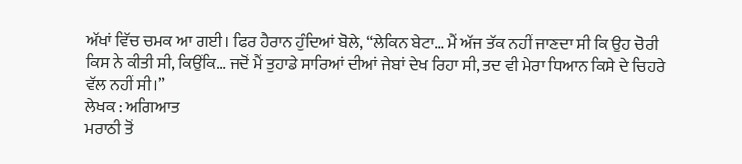ਅੱਖਾਂ ਵਿੱਚ ਚਮਕ ਆ ਗਈ। ਫਿਰ ਹੈਰਾਨ ਹੁੰਦਿਆਂ ਬੋਲੇ, “ਲੇਕਿਨ ਬੇਟਾ… ਮੈਂ ਅੱਜ ਤੱਕ ਨਹੀਂ ਜਾਣਦਾ ਸੀ ਕਿ ਉਹ ਚੋਰੀ ਕਿਸ ਨੇ ਕੀਤੀ ਸੀ, ਕਿਉਂਕਿ… ਜਦੋਂ ਮੈਂ ਤੁਹਾਡੇ ਸਾਰਿਆਂ ਦੀਆਂ ਜੇਬਾਂ ਦੇਖ ਰਿਹਾ ਸੀ, ਤਦ ਵੀ ਮੇਰਾ ਧਿਆਨ ਕਿਸੇ ਦੇ ਚਿਹਰੇ ਵੱਲ ਨਹੀਂ ਸੀ।”
ਲੇਖਕ : ਅਗਿਆਤ
ਮਰਾਠੀ ਤੋਂ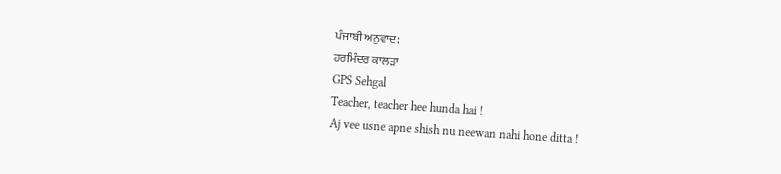ਪੰਜਾਬੀ ਅਨੁਵਾਦ:
ਹਰਮਿੰਦਰ ਕਾਲੜਾ
GPS Sehgal
Teacher, teacher hee hunda hai !
Aj vee usne apne shish nu neewan nahi hone ditta !